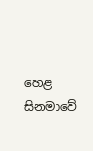හෙළ සිනමාවේ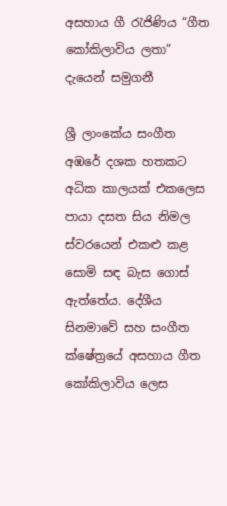අසහාය ගී රැජිණිය “ගීත කෝකිලාවිය ලතා” දැයෙන් සමුගනී

ශ්‍රී ලාංකේය සංගීත අඹරේ දශක හතකට අධික කාලයක් එකලෙස පායා දසත සිය නිමල ස්වරයෙන් එකළු කළ සොමි සඳ බැස ගොස් ඇත්තේය. දේශීය සිනමාවේ සහ සංගීත ක්ෂේත්‍රයේ අසහාය ගීත කෝකිලාවිය ලෙස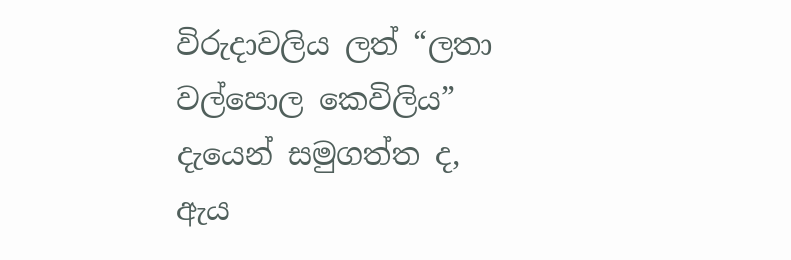විරුදාවලිය ලත් “ලතා වල්පොල කෙවිලිය” දැයෙන් සමුගත්ත ද, ඇය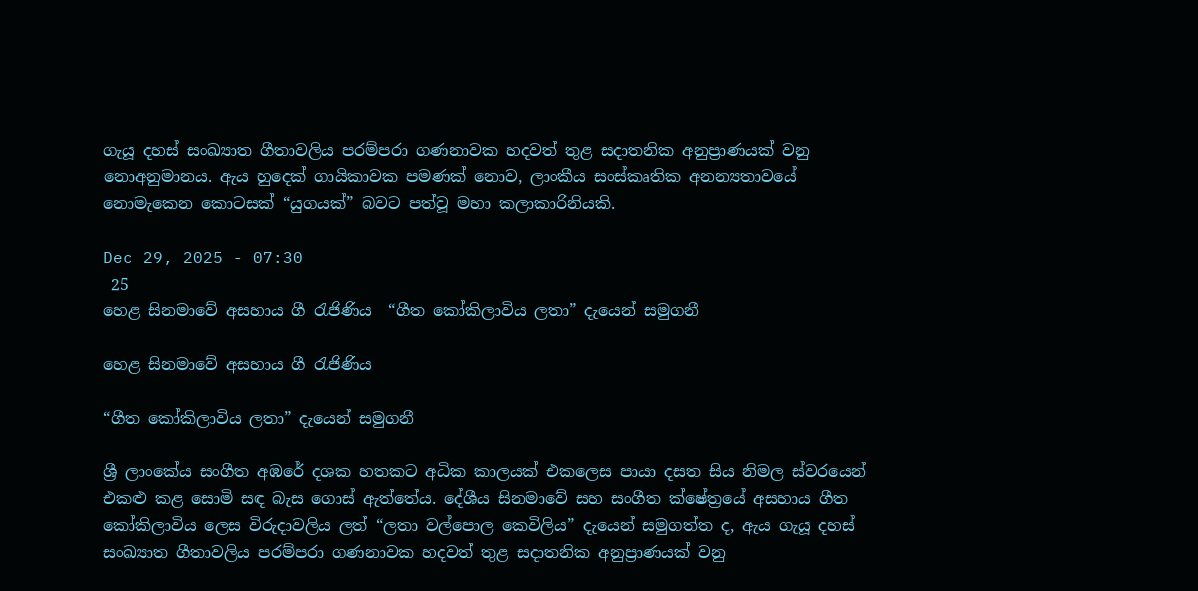ගැයූ දහස් සංඛ්‍යාත ගීතාවලිය පරම්පරා ගණනාවක හදවත් තුළ සදාතනික අනුප්‍රාණයක් වනු නොඅනුමානය. ඇය හුදෙක් ගායිකාවක පමණක් නොව, ලාංකීය සංස්කෘතික අනන්‍යතාවයේ නොමැකෙන කොටසක් “යුගයක්” බවට පත්වූ මහා කලාකාරිනියකි.

Dec 29, 2025 - 07:30
 25
හෙළ සිනමාවේ අසහාය ගී රැජිණිය  “ගීත කෝකිලාවිය ලතා” දැයෙන් සමුගනී

හෙළ සිනමාවේ අසහාය ගී රැජිණිය

“ගීත කෝකිලාවිය ලතා” දැයෙන් සමුගනී

ශ්‍රී ලාංකේය සංගීත අඹරේ දශක හතකට අධික කාලයක් එකලෙස පායා දසත සිය නිමල ස්වරයෙන් එකළු කළ සොමි සඳ බැස ගොස් ඇත්තේය. දේශීය සිනමාවේ සහ සංගීත ක්ෂේත්‍රයේ අසහාය ගීත කෝකිලාවිය ලෙස විරුදාවලිය ලත් “ලතා වල්පොල කෙවිලිය” දැයෙන් සමුගත්ත ද, ඇය ගැයූ දහස් සංඛ්‍යාත ගීතාවලිය පරම්පරා ගණනාවක හදවත් තුළ සදාතනික අනුප්‍රාණයක් වනු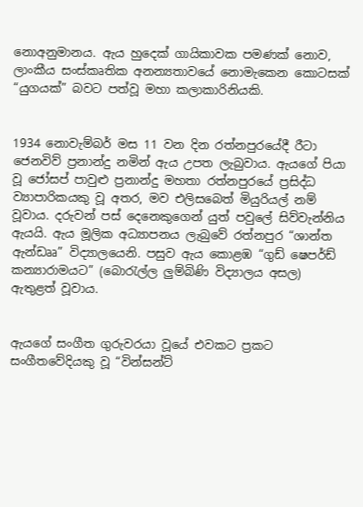නොඅනුමානය. ඇය හුදෙක් ගායිකාවක පමණක් නොව, ලාංකීය සංස්කෘතික අනන්‍යතාවයේ නොමැකෙන කොටසක් “යුගයක්” බවට පත්වූ මහා කලාකාරිනියකි.


1934 නොවැම්බර් මස 11 වන දින රත්නපුරයේදී රීටා ජෙනවිව් ප්‍රනාන්දු නමින් ඇය උපත ලැබුවාය. ඇයගේ පියා වූ ජෝසප් පාවුළු ප්‍රනාන්දු මහතා රත්නපුරයේ ප්‍රසිද්ධ ව්‍යාපාරිකයකු වූ අතර, මව එලිසබෙත් මියුරියල් නම් වූවාය. දරුවන් පස් දෙනෙකුගෙන් යුත් පවුලේ සිව්වැන්නිය ඇයයි. ඇය මූලික අධ්‍යාපනය ලැබුවේ රත්නපුර “ශාන්ත ඇන්ඩෲ” විද්‍යාලයෙනි. පසුව ඇය කොළඹ “ගුඩ් ෂෙපර්ඩ් කන්‍යාරාමයට” (බොරැල්ල ලුම්බිණි විද්‍යාලය අසල) ඇතුළත් වූවාය.


ඇයගේ සංගීත ගුරුවරයා වූයේ එවකට ප්‍රකට සංගීතවේදියකු වූ “වින්සන්ට්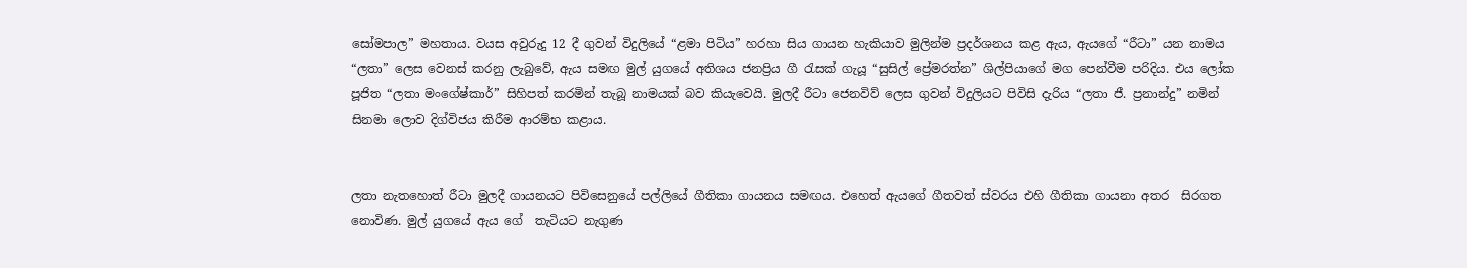සෝමපාල” මහතාය. වයස අවුරුදු 12 දී ගුවන් විදුලියේ “ළමා පිටිය” හරහා සිය ගායන හැකියාව මුලින්ම ප්‍රදර්ශනය කළ ඇය, ඇයගේ “රීටා” යන නාමය “ලතා” ලෙස වෙනස් කරනු ලැබුවේ, ඇය සමඟ මුල් යුගයේ අතිශය ජනප්‍රිය ගී රැසක් ගැයූ “සුසිල් ප්‍රේමරත්න” ශිල්පියාගේ මග පෙන්වීම පරිදිය. එය ලෝක පූජිත “ලතා මංගේෂ්කාර්” සිහිපත් කරමින් තැබූ නාමයක් බව කියැවෙයි. මුලදී රීටා ජෙනවිව් ලෙස ගුවන් විදුලියට පිවිසි දැරිය “ලතා ජී. ප්‍රනාන්දු” නමින් සිනමා ලොව දිග්විජය කිරීම ආරම්භ කළාය.


ලතා නැතහොත් රීටා මුලදී ගායනයට පිවිසෙනුයේ පල්ලියේ ගීතිකා ගායනය සමඟය. එහෙත් ඇයගේ ගීතවත් ස්වරය එහි ගීතිකා ගායනා අතර  සිරගත නොවිණ. මුල් යුගයේ ඇය ගේ  තැටියට නැගුණ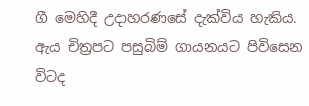ගී මෙහිදී උදාහරණසේ දැක්විය හැකිය. ඇය චිත්‍රපට පසුබිම් ගායනයට පිවිසෙන විටද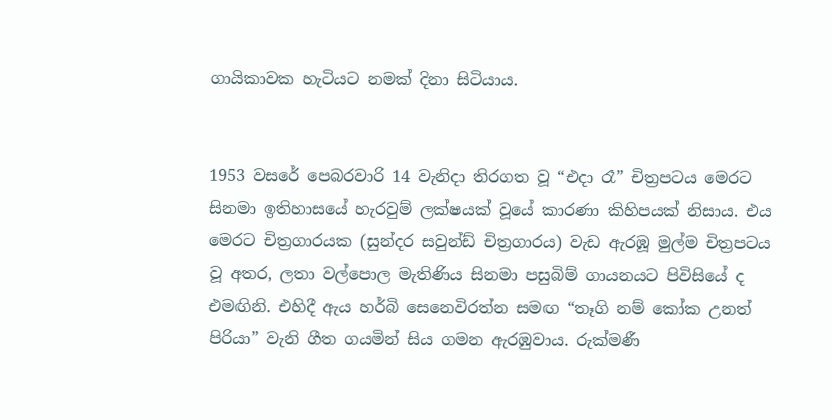ගායිකාවක හැටියට නමක් දිනා සිටියාය.


1953 වසරේ පෙබරවාරි 14 වැනිදා තිරගත වූ “එදා රෑ” චිත්‍රපටය මෙරට සිනමා ඉතිහාසයේ හැරවුම් ලක්ෂයක් වූයේ කාරණා කිහිපයක් නිසාය. එය මෙරට චිත්‍රගාරයක (සුන්දර සවුන්ඩ් චිත්‍රගාරය) වැඩ ඇරඹූ මුල්ම චිත්‍රපටය වූ අතර, ලතා වල්පොල මැතිණිය සිනමා පසුබිම් ගායනයට පිවිසියේ ද එමඟිනි. එහිදී ඇය හර්බි සෙනෙවිරත්න සමඟ “තෑගි නම් කෝක උනත් පිරියා” වැනි ගීත ගයමින් සිය ගමන ඇරඹුවාය. රුක්මණී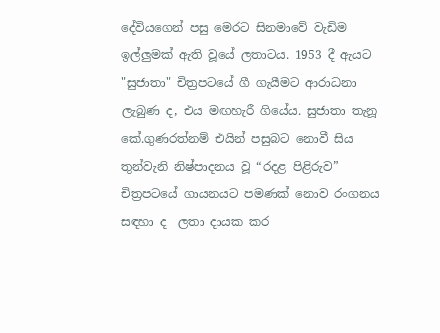දේවියගෙන් පසු මෙරට සිනමාවේ වැඩිම ඉල්ලුමක් ඇති වූයේ ලතාටය. 1953 දී ඇයට "සුජාතා" චිත්‍රපටයේ ගී ගැයීමට ආරාධනා ලැබුණ ද, එය මඟහැරී ගියේය. සුජාතා තැනූ කේ.ගුණරත්නම් එයින් පසුබට නොවී සිය තුන්වැනි නිෂ්පාදනය වූ “රදළ පිළිරුව” චිත්‍රපටයේ ගායනයට පමණක් නොව රංගනය සඳහා ද  ලතා දායක කර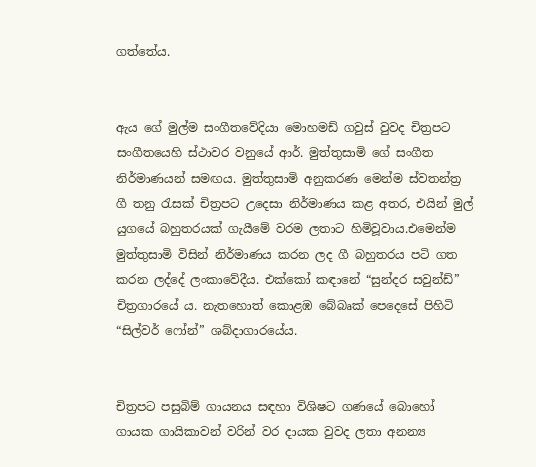ගත්තේය.


ඇය ගේ මුල්ම සංගීතවේදියා මොහමඩ් ගවුස් වුවද චිත්‍රපට සංගීතයෙහි ස්ථාවර වනුයේ ආර්. මුත්තුසාමි ගේ සංගීත නිර්මාණයන් සමඟය. මුත්තුසාමි අනුකරණ මෙන්ම ස්වතන්ත්‍ර ගී තනු රැසක් චිත්‍රපට උදෙසා නිර්මාණය කළ අතර, එයින් මුල් යුගයේ බහුතරයක් ගැයීමේ වරම ලතාට හිමිවූවාය.එමෙන්ම මුත්තුසාමි විසින් නිර්මාණය කරන ලද ගී බහුතරය පටි ගත කරන ලද්දේ ලංකාවේදීය. එක්කෝ කඳානේ “සුන්දර සවුන්ඩ්” චිත්‍රගාරයේ ය. නැතහොත් කොළඹ බේබෘක් පෙදෙසේ පිහිටි “සිල්වර් ෆෝන්” ශබ්දාගාරයේය.


චිත්‍රපට පසුබිම් ගායනය සඳහා විශිෂට ගණයේ බොහෝ ගායක ගායිකාවන් වරින් වර දායක වුවද ලතා අනන්‍ය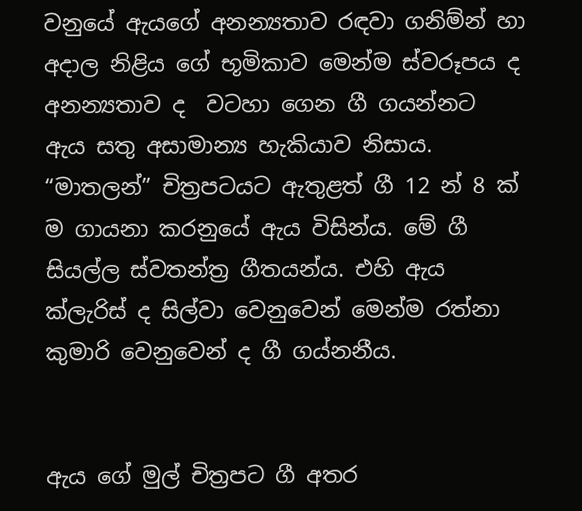වනුයේ ඇයගේ අනන්‍යතාව රඳවා ගනිම්න් හා අදාල නිළිය ගේ භූමිකාව මෙන්ම ස්වරූපය ද අනන්‍යතාව ද  වටහා ගෙන ගී ගයන්නට  ඇය සතු අසාමාන්‍ය හැකියාව නිසාය. “මාතලන්” චිත්‍රපටයට ඇතුළත් ගී 12 න් 8 ක් ම ගායනා කරනුයේ ඇය විසින්ය. මේ ගී සියල්ල ස්වතන්ත්‍ර ගීතයන්ය. එහි ඇය ක්ලැරිස් ද සිල්වා වෙනුවෙන් මෙන්ම රත්නා කුමාරි වෙනුවෙන් ද ගී ගය්නනීය.


ඇය ගේ මුල් චිත්‍රපට ගී අතර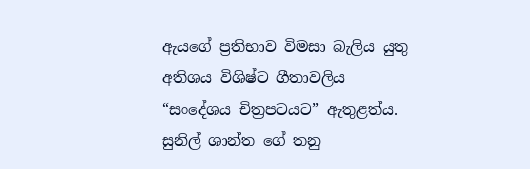ඇයගේ ප්‍රතිභාව විමසා බැලිය යුතු  අතිශය විශිෂ්ට ගීතාවලිය “සං‌දේශය චිත්‍රපටයට” ඇතුළත්ය. සුනිල් ශාන්ත ගේ තනු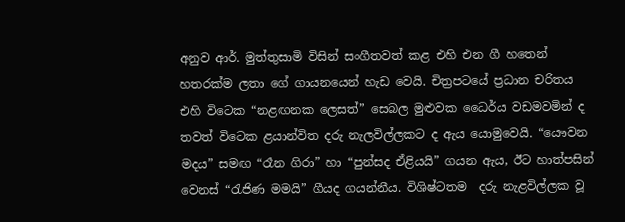අනුව ආර්. මුත්තුසාමි විසින් සංගීතවත් කළ එහි එන ගී හතෙන් හතරක්ම ලතා ගේ ගායනයෙන් හැඩ වෙයි. චිත්‍රපටයේ ප්‍රධාන චරිතය එහි විටෙක “නළඟනක ලෙසත්” සෙබල මුළුවක ධෛර්ය වඩමවමින් ද තවත් විටෙක ළයාන්විත දරු නැලවිල්ලකට ද ඇය යොමුවෙයි. “යෞවන මදය” සමඟ “රෑන ගිරා” හා “පුන්සද ඒළියයි” ගයන ඇය, ඊට හාත්පසින් වෙනස් “රැජිණ මමයි” ගීයද ගයන්නීය. විශිෂ්ටතම  දරු නැළවිල්ලක වූ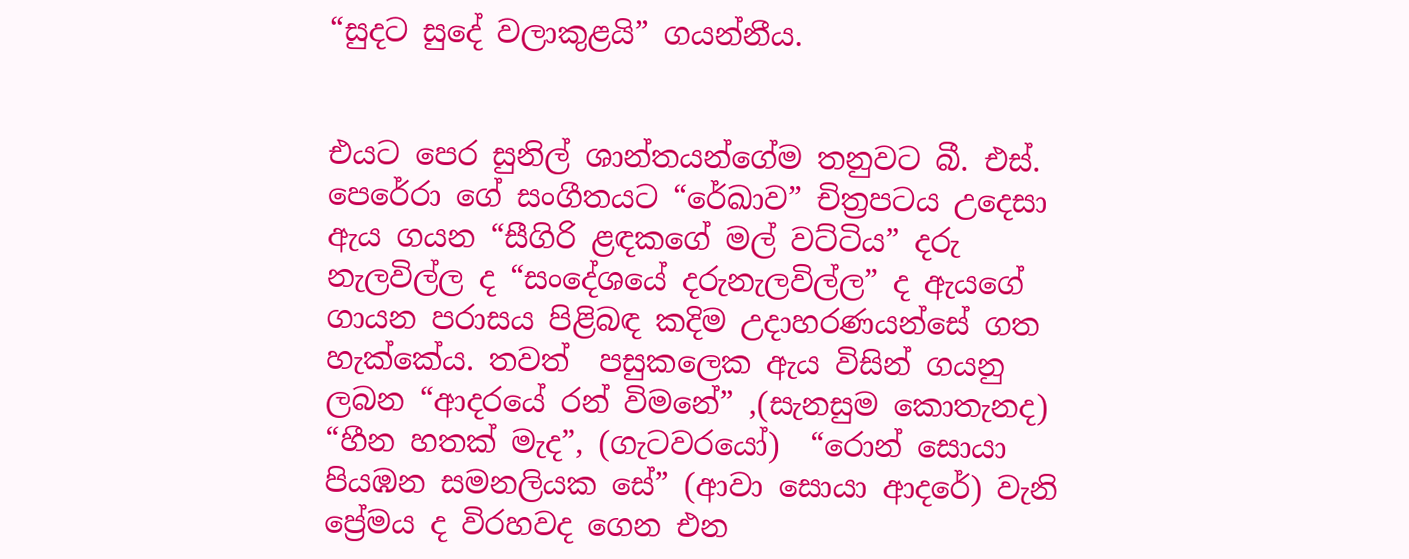“සුදට සුදේ වලාකුළයි” ගයන්නීය.


එයට පෙර සුනිල් ශාන්තයන්‌ගේම තනුවට බී. එස්. පෙරේරා ගේ සංගීතයට “රේඛාව” චිත්‍රපටය උදෙසා ඇය ගයන “සීගිරි ළඳකගේ මල් වට්ටිය” දරු නැලවිල්ල ද “සංදේශයේ දරුනැලවිල්ල” ද ඇයගේ  ගායන පරාසය පිළිබඳ කදිම උදාහරණයන්සේ ගත හැක්කේය. තවත්  පසුකලෙක ඇය විසින් ගයනු ලබන “ආදරයේ රන් විමනේ” ,(සැනසුම කොතැනද)  “හීන හතක් මැද”, (ගැටවරයෝ)  “රොන් සොයා පියඹන සමනලියක සේ” (ආවා සොයා ආදරේ) වැනි ප්‍රේමය ද විරහවද ගෙන එන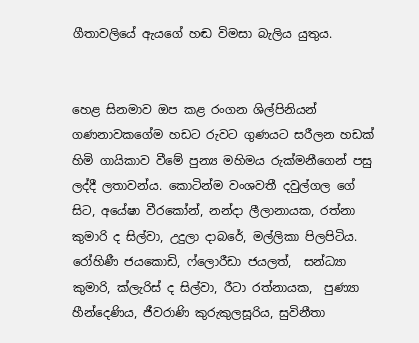ගීතාවලියේ ඇයගේ හඬ විමසා බැලිය යුතුය.


හෙළ සිනමාව ඔප කළ රංගන ශිල්පිනියන් ගණනාවකගේම හඩට රුවට ගුණයට සරීලන හඩක් හිමි ගායිකාව වීමේ පුන්‍ය මහිමය රුක්මනීගෙන් පසු ලද්දී ලතාවන්ය. කොටින්ම වංශවතී දවුල්ගල ගේ සිට, අයේෂා වීරකෝන්, නන්දා ලීලානායක, රත්නා කුමාරි ද සිල්වා, උදුලා දාබරේ, මල්ලිකා පිලපිටිය. රෝහිණී ජයකොඩි, ෆ්ලොරීඩා ජයලත්,  සන්ධ්‍යා කුමාරි, ක්ලැරිස් ද සිල්වා, රීටා රත්නායක,  පුණ්‍යා හීන්දෙණිය, ජීවරාණි කුරුකුලසූරිය, සුවිනීතා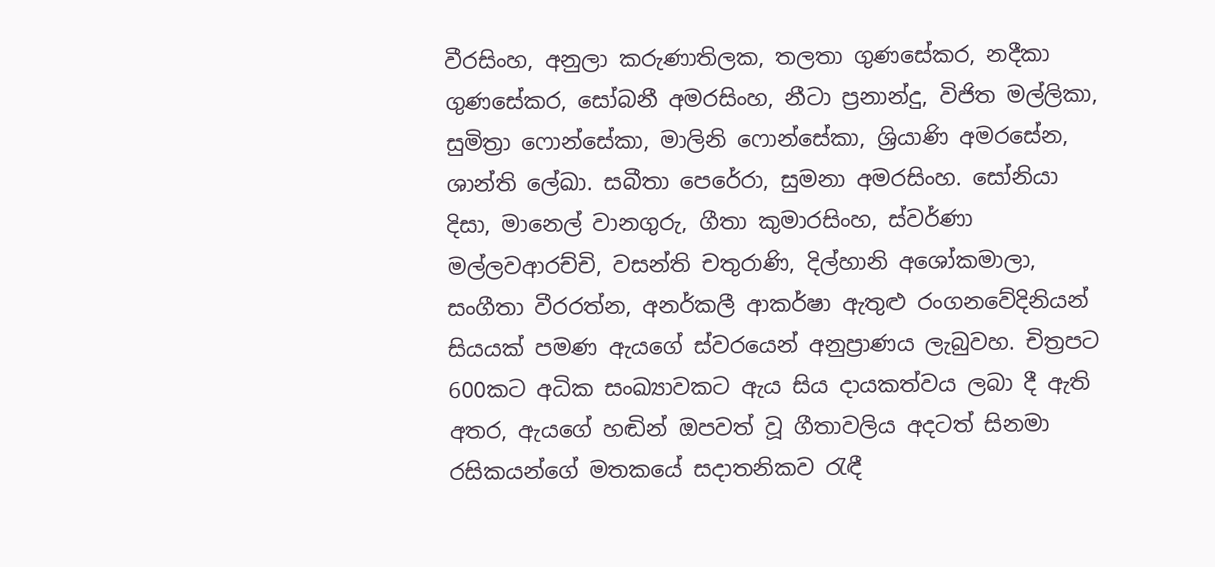වීරසිංහ, අනුලා කරුණාතිලක, තලතා ගුණසේකර, නදීකා ගුණසේකර, සෝබනී අමරසිංහ, නීටා ප්‍රනාන්දු, විජිත මල්ලිකා, සුමිත්‍රා ෆොන්සේකා, මාලිනි ෆොන්සේකා, ශ්‍රියාණි අමරසේන, ශාන්ති ලේඛා. සබීතා පෙරේරා, සුමනා අමරසිංහ. සෝනියා දිසා, මානෙල් වානගුරු, ගීතා කුමාරසිංහ, ස්වර්ණා මල්ලවආරච්චි, වසන්ති චතුරාණි, දිල්හානි අශෝකමාලා, සංගීතා වීරරත්න, අනර්කලී ආකර්ෂා ඇතුළු රංගනවේදිනියන්  සියයක් පමණ ඇයගේ ස්වරයෙන් අනුප්‍රාණය ලැබුවහ. චිත්‍රපට 600කට අධික සංඛ්‍යාවකට ඇය සිය දායකත්වය ලබා දී ඇති අතර, ඇයගේ හඬින් ඔපවත් වූ ගීතාවලිය අදටත් සිනමා රසිකයන්ගේ මතකයේ සදාතනිකව රැඳී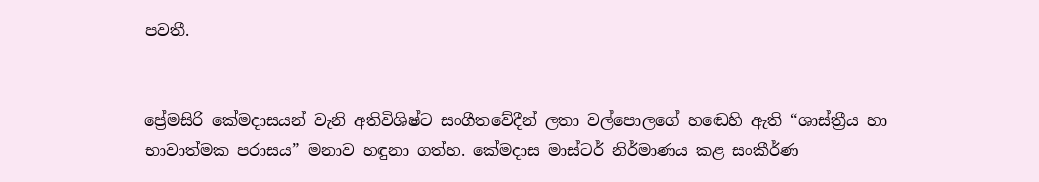පවතී.


ප්‍රේමසිරි කේමදාසයන් වැනි අතිවිශිෂ්ට සංගීතවේදීන් ලතා වල්පොලගේ හඬෙහි ඇති “ශාස්ත්‍රීය හා භාවාත්මක පරාසය” මනාව හඳුනා ගත්හ. කේමදාස මාස්ටර් නිර්මාණය කළ සංකීර්ණ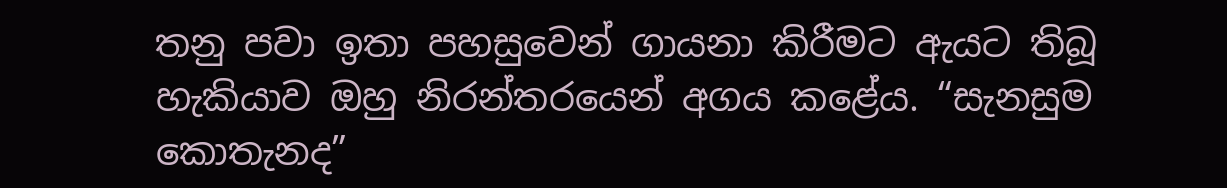තනු පවා ඉතා පහසුවෙන් ගායනා කිරීමට ඇයට තිබූ හැකියාව ඔහු නිරන්තරයෙන් අගය කළේය. “සැනසුම කොතැනද”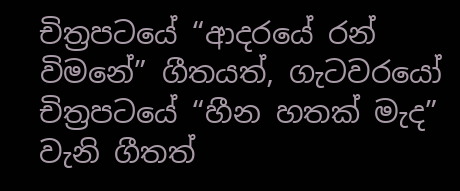චිත්‍රපටයේ “ආදරයේ රන් විමනේ” ගීතයත්, ගැටවරයෝ චිත්‍රපටයේ “හීන හතක් මැද” වැනි ගීතත්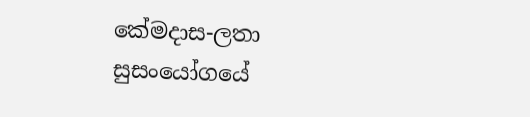කේමදාස-ලතා සුසංයෝගයේ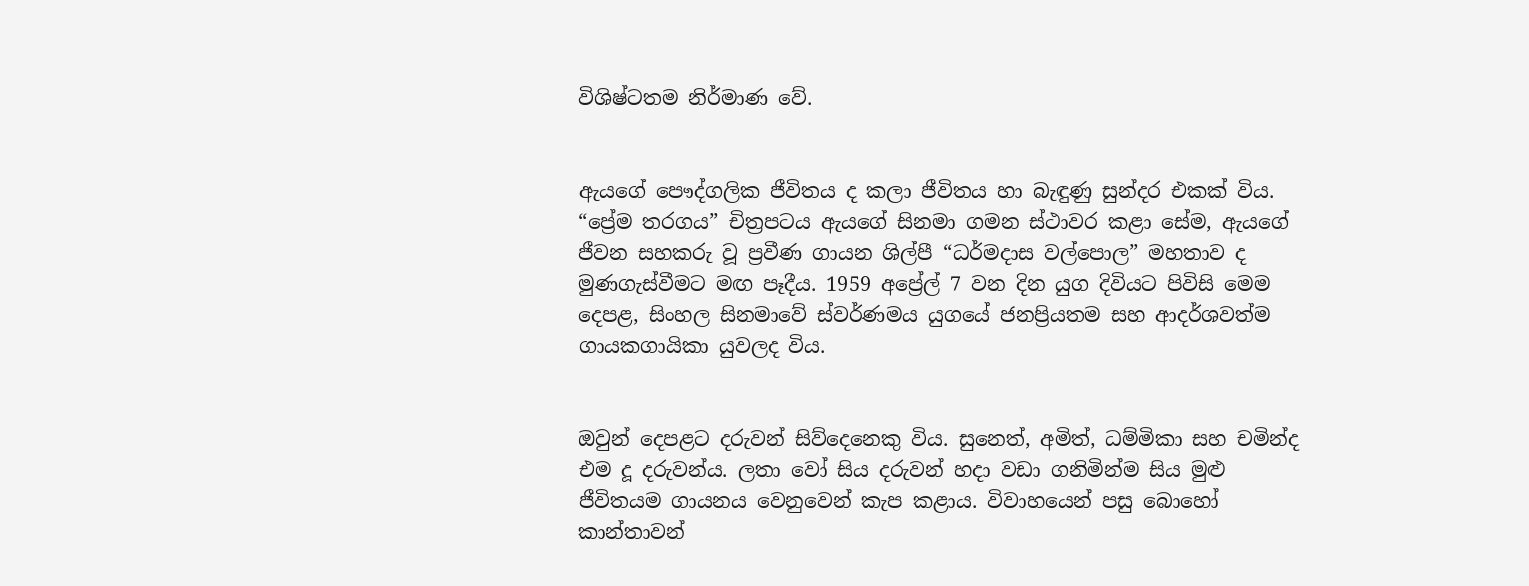විශිෂ්ටතම නිර්මාණ වේ.


ඇයගේ පෞද්ගලික ජීවිතය ද කලා ජීවිතය හා බැඳුණු සුන්දර එකක් විය. “ප්‍රේම තරගය” චිත්‍රපටය ඇයගේ සිනමා ගමන ස්ථාවර කළා සේම, ඇයගේ ජීවන සහකරු වූ ප්‍රවීණ ගායන ශිල්පී “ධර්මදාස වල්පොල” මහතාව ද මුණගැස්වීමට මඟ පෑදීය. 1959 අප්‍රේල් 7 වන දින යුග දිවියට පිවිසි මෙම දෙපළ, සිංහල සිනමාවේ ස්වර්ණමය යුගයේ ජනප්‍රියතම සහ ආදර්ශවත්ම ගායකගායිකා යුවලද විය.


ඔවුන් දෙපළට දරුවන් සිව්දෙනෙකු විය. සුනෙත්, අමිත්, ධම්මිකා සහ චමින්ද එම දූ දරුවන්ය. ලතා වෝ සිය දරුවන් හදා වඩා ගනිමින්ම සිය මුළු ජීවිතයම ගායනය වෙනුවෙන් කැප කළාය. විවාහයෙන් පසු බොහෝ කාන්තාවන්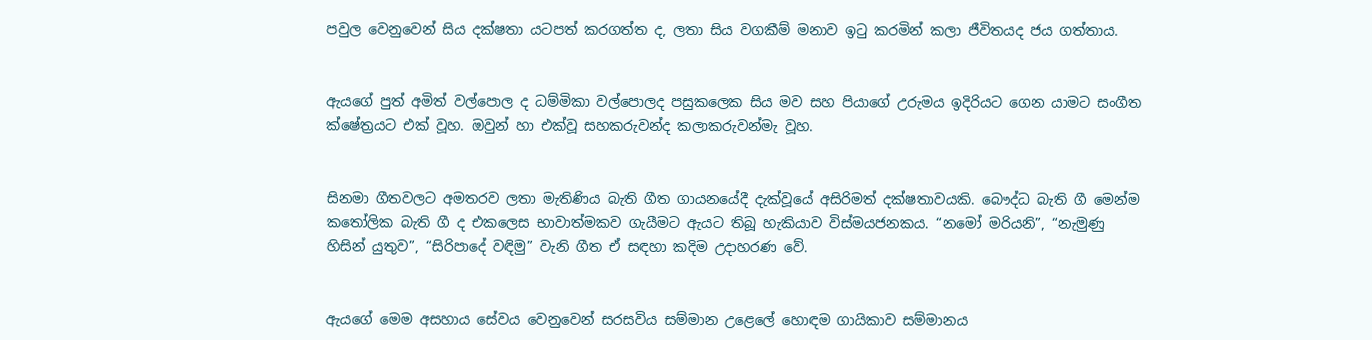පවුල වෙනුවෙන් සිය දක්ෂතා යටපත් කරගත්ත ද, ලතා සිය වගකීම් මනාව ඉටු කරමින් කලා ජීවිතයද ජය ගත්තාය.


ඇයගේ පුත් අමිත් වල්පොල ද ධම්මිකා වල්පොලද පසුකලෙක සිය මව සහ පියාගේ උරුමය ඉදිරියට ගෙන යාමට සංගීත ක්ෂේත්‍රයට එක් වූහ. ඔවුන් හා එක්වූ සහකරුවන්ද කලාකරුවන්මැ වූහ.


සිනමා ගීතවලට අමතරව ලතා මැතිණිය බැති ගීත ගායනයේදී දැක්වූයේ අසිරිමත් දක්ෂතාවයකි. බෞද්ධ බැති ගී මෙන්ම කතෝලික බැති ගී ද එකලෙස භාවාත්මකව ගැයීමට ඇයට තිබූ හැකියාව විස්මයජනකය. “නමෝ මරියනි”, “නැමුණු හිසින් යුතුව”, “සිරිපාදේ වඳිමු” වැනි ගීත ඒ සඳහා කදිම උදාහරණ වේ.


ඇයගේ මෙම අසහාය සේවය වෙනුවෙන් සරසවිය සම්මාන උළෙලේ හොඳම ගායිකාව සම්මානය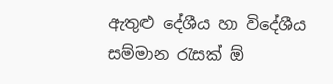ඇතුළු දේශීය හා විදේශීය සම්මාන රැසක් ඕ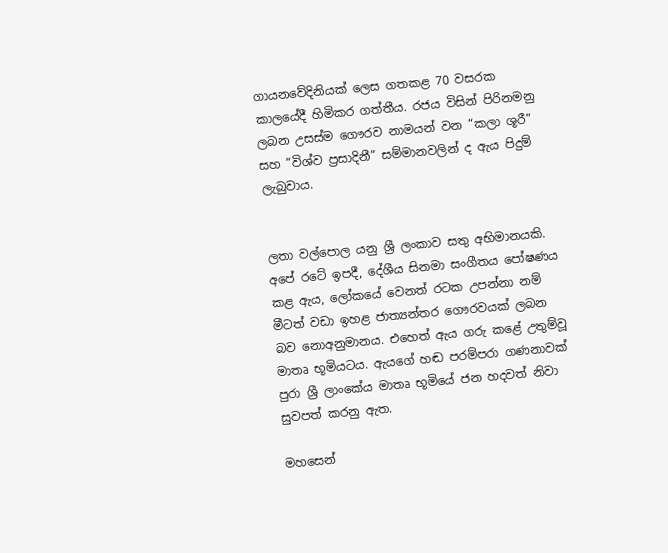ගායනවේදිනියක් ලෙස ගතකළ 70 වසරක කාලයේදී හිමිකර ගත්තීය. රජය විසින් පිරිනමනු ලබන උසස්ම ගෞරව නාමයන් වන “කලා ශූරී” සහ “විශ්ව ප්‍රසාදිනී” සම්මානවලින් ද ඇය පිදුම් ලැබුවාය.


ලතා වල්පොල යනු ශ්‍රී ලංකාව සතු අභිමානයකි. අපේ රටේ ඉපදී, දේශීය සිනමා සංගීතය පෝෂණය කළ ඇය, ලෝකයේ වෙනත් රටක උපන්නා නම් මීටත් වඩා ඉහළ ජාත්‍යන්තර ගෞරවයක් ලබන බව නොඅනුමානය. එහෙත් ඇය ගරු කළේ උතුම්වූ මාතෘ භූමියටය. ඇයගේ හඬ පරම්පරා ගණනාවක් පුරා ශ්‍රී ලාංකේය මාතෘ භූමියේ ජන හදවත් නිවා සුවපත් කරනු ඇත.

මහසෙන්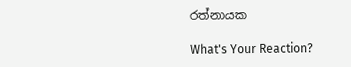රත්නායක

What's Your Reaction?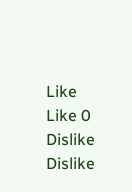Like Like 0
Dislike Dislike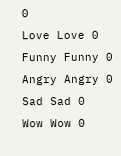0
Love Love 0
Funny Funny 0
Angry Angry 0
Sad Sad 0
Wow Wow 0